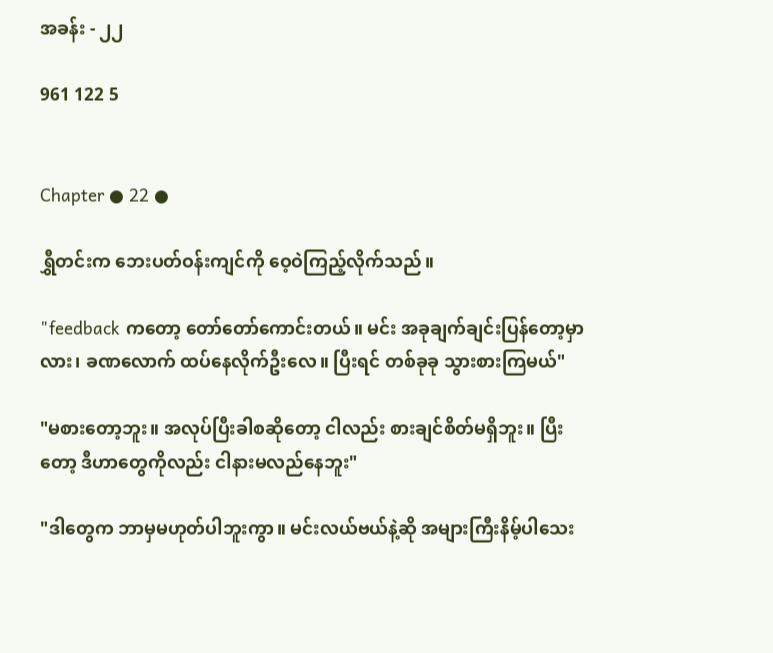အခန်း - ၂၂

961 122 5


Chapter ● 22 ●

ရွှီတင်းက ဘေးပတ်ဝန်းကျင်ကို ဝေ့ဝဲကြည့်လိုက်သည်။

"feedback ကတော့ တော်တော်ကောင်းတယ်။ မင်း အခုချက်ချင်းပြန်တော့မှာလား၊ ခဏလောက် ထပ်နေလိုက်ဦးလေ။ ပြီးရင် တစ်ခုခု သွားစားကြမယ်"

"မစားတော့ဘူး။ အလုပ်ပြီးခါစဆိုတော့ ငါလည်း စားချင်စိတ်မရှိဘူး။ ပြီးတော့ ဒီဟာတွေကိုလည်း ငါနားမလည်နေဘူး"

"ဒါတွေက ဘာမှမဟုတ်ပါဘူးကွာ။ မင်းလယ်ဗယ်နဲ့ဆို အများကြီးနိမ့်ပါသေး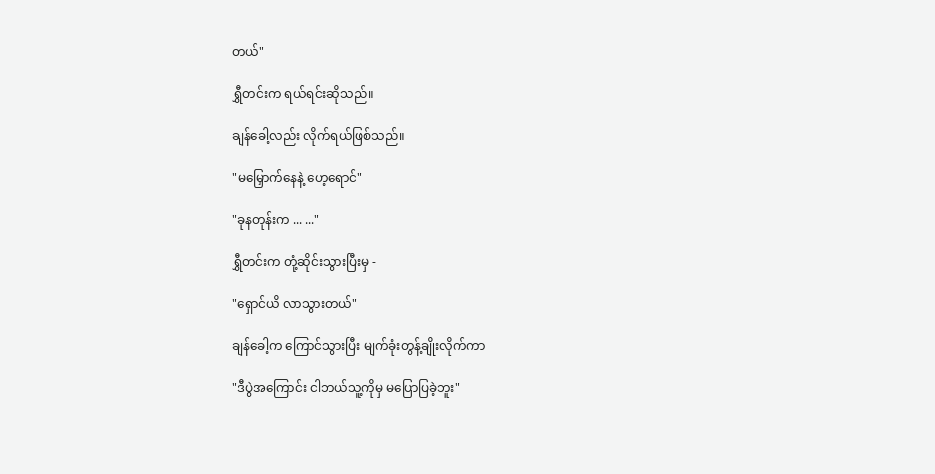တယ်"

ရွှီတင်းက ရယ်ရင်းဆိုသည်။

ချန်ခေါ့လည်း လိုက်ရယ်ဖြစ်သည်။

"မမြှောက်နေနဲ့ ဟေ့ရောင်"

"ခုနတုန်းက ... ..."

ရွှီတင်းက တုံ့ဆိုင်းသွားပြီးမှ -

"ရှောင်ယိ လာသွားတယ်"

ချန်ခေါ့က ကြောင်သွားပြီး မျက်ခုံးတွန့်ချိုးလိုက်ကာ

"ဒီပွဲအကြောင်း ငါဘယ်သူ့ကိုမှ မပြောပြခဲ့ဘူး"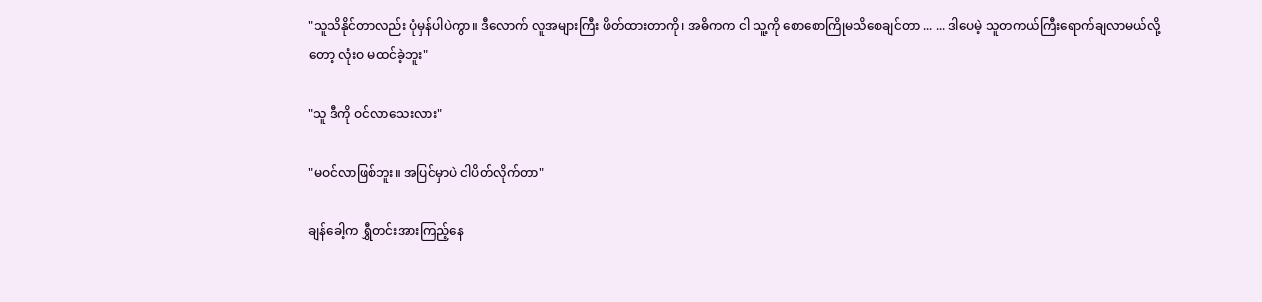"သူသိနိုင်တာလည်း ပုံမှန်ပါပဲကွာ။ ဒီလောက် လူအများကြီး ဖိတ်ထားတာကို၊ အဓိကက ငါ သူ့ကို စောစောကြိုမသိစေချင်တာ ... ... ဒါပေမဲ့ သူတကယ်ကြီးရောက်ချလာမယ်လို့တော့ လုံးဝ မထင်ခဲ့ဘူး"

"သူ ဒီကို ဝင်လာသေးလား"

"မဝင်လာဖြစ်ဘူး။ အပြင်မှာပဲ ငါပိတ်လိုက်တာ"

ချန်ခေါ့က ရွှီတင်းအားကြည့်နေ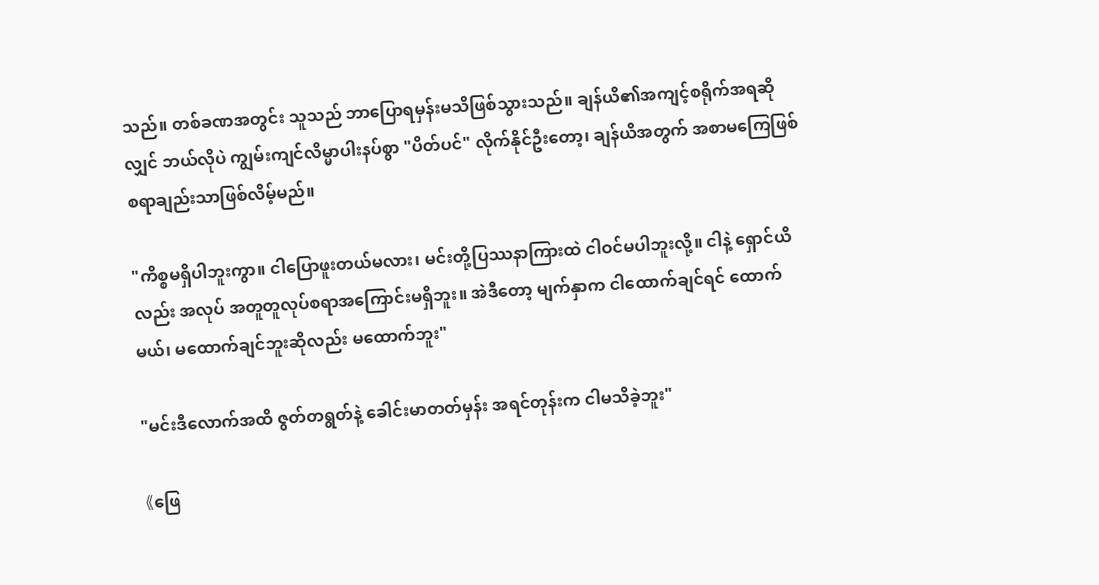သည်။ တစ်ခဏအတွင်း သူသည် ဘာပြောရမှန်းမသိဖြစ်သွားသည်။ ချန်ယိ၏အကျင့်စရိုက်အရဆိုလျှင် ဘယ်လိုပဲ ကျွမ်းကျင်လိမ္မာပါးနပ်စွာ "ပိတ်ပင်" လိုက်နိုင်ဦးတော့၊ ချန်ယိအတွက် အစာမကြေဖြစ်စရာချည်းသာဖြစ်လိမ့်မည်။

"ကိစ္စမရှိပါဘူးကွာ။ ငါပြောဖူးတယ်မလား၊ မင်းတို့ပြဿနာကြားထဲ ငါဝင်မပါဘူးလို့။ ငါနဲ့ ရှောင်ယိလည်း အလုပ် အတူတူလုပ်စရာအကြောင်းမရှိဘူး။ အဲဒီတော့ မျက်နှာက ငါထောက်ချင်ရင် ထောက်မယ်၊ မထောက်ချင်ဘူးဆိုလည်း မထောက်ဘူး"

"မင်းဒီလောက်အထိ ဇွတ်တရွတ်နဲ့ ခေါင်းမာတတ်မှန်း အရင်တုန်းက ငါမသိခဲ့ဘူး"

《ဖြေ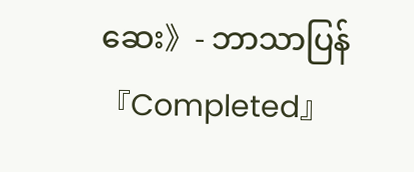ဆေး》- ဘာသာပြန် 『Completed』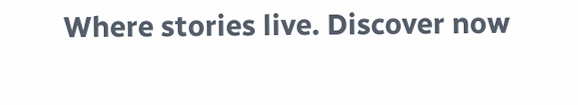Where stories live. Discover now